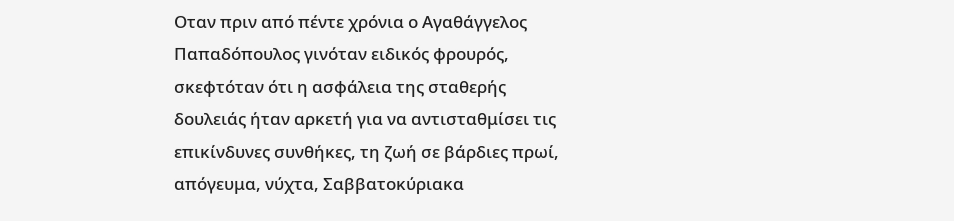Οταν πριν από πέντε χρόνια ο Αγαθάγγελος Παπαδόπουλος γινόταν ειδικός φρουρός, σκεφτόταν ότι η ασφάλεια της σταθερής δουλειάς ήταν αρκετή για να αντισταθμίσει τις επικίνδυνες συνθήκες, τη ζωή σε βάρδιες πρωί, απόγευμα, νύχτα, Σαββατοκύριακα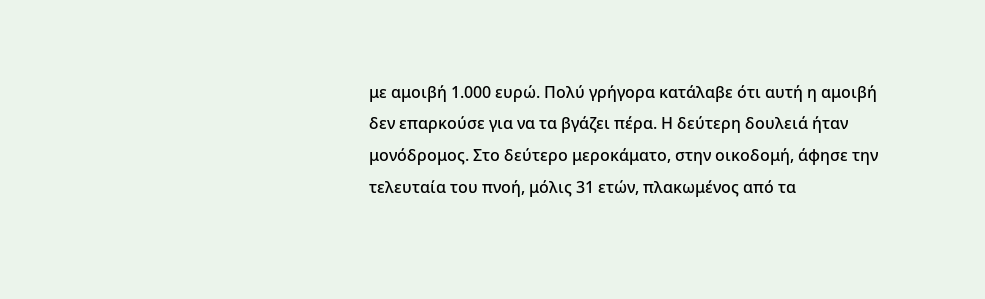με αμοιβή 1.000 ευρώ. Πολύ γρήγορα κατάλαβε ότι αυτή η αμοιβή δεν επαρκούσε για να τα βγάζει πέρα. Η δεύτερη δουλειά ήταν μονόδρομος. Στο δεύτερο μεροκάματο, στην οικοδομή, άφησε την τελευταία του πνοή, μόλις 31 ετών, πλακωμένος από τα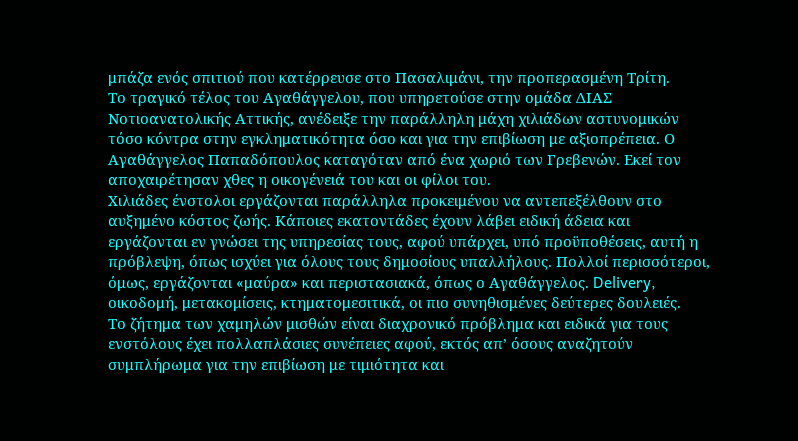μπάζα ενός σπιτιού που κατέρρευσε στο Πασαλιμάνι, την προπερασμένη Τρίτη.
Το τραγικό τέλος του Αγαθάγγελου, που υπηρετούσε στην ομάδα ΔΙΑΣ Νοτιοανατολικής Αττικής, ανέδειξε την παράλληλη μάχη χιλιάδων αστυνομικών τόσο κόντρα στην εγκληματικότητα όσο και για την επιβίωση με αξιοπρέπεια. Ο Αγαθάγγελος Παπαδόπουλος καταγόταν από ένα χωριό των Γρεβενών. Εκεί τον αποχαιρέτησαν χθες η οικογένειά του και οι φίλοι του.
Χιλιάδες ένστολοι εργάζονται παράλληλα προκειμένου να αντεπεξέλθουν στο αυξημένο κόστος ζωής. Κάποιες εκατοντάδες έχουν λάβει ειδική άδεια και εργάζονται εν γνώσει της υπηρεσίας τους, αφού υπάρχει, υπό προϋποθέσεις, αυτή η πρόβλεψη, όπως ισχύει για όλους τους δημοσίους υπαλλήλους. Πολλοί περισσότεροι, όμως, εργάζονται «μαύρα» και περιστασιακά, όπως ο Αγαθάγγελος. Delivery, οικοδομή, μετακομίσεις, κτηματομεσιτικά, οι πιο συνηθισμένες δεύτερες δουλειές.
Το ζήτημα των χαμηλών μισθών είναι διαχρονικό πρόβλημα και ειδικά για τους ενστόλους έχει πολλαπλάσιες συνέπειες αφού, εκτός απ’ όσους αναζητούν συμπλήρωμα για την επιβίωση με τιμιότητα και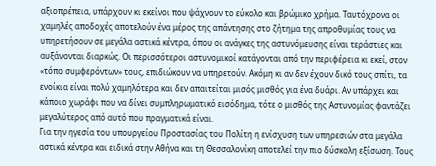αξιοπρέπεια, υπάρχουν κι εκείνοι που ψάχνουν το εύκολο και βρώμικο χρήμα. Ταυτόχρονα οι χαμηλές αποδοχές αποτελούν ένα μέρος της απάντησης στο ζήτημα της απροθυμίας τους να υπηρετήσουν σε μεγάλα αστικά κέντρα, όπου οι ανάγκες της αστυνόμευσης είναι τεράστιες και αυξάνονται διαρκώς. Οι περισσότεροι αστυνομικοί κατάγονται από την περιφέρεια κι εκεί, στον «τόπο συμφερόντων» τους, επιδιώκουν να υπηρετούν. Ακόμη κι αν δεν έχουν δικό τους σπίτι, τα ενοίκια είναι πολύ χαμηλότερα και δεν απαιτείται μισός μισθός για ένα δυάρι. Αν υπάρχει και κάποιο χωράφι που να δίνει συμπληρωματικό εισόδημα, τότε ο μισθός της Αστυνομίας φαντάζει μεγαλύτερος από αυτό που πραγματικά είναι.
Για την ηγεσία του υπουργείου Προστασίας του Πολίτη η ενίσχυση των υπηρεσιών στα μεγάλα αστικά κέντρα και ειδικά στην Αθήνα και τη Θεσσαλονίκη αποτελεί την πιο δύσκολη εξίσωση. Τους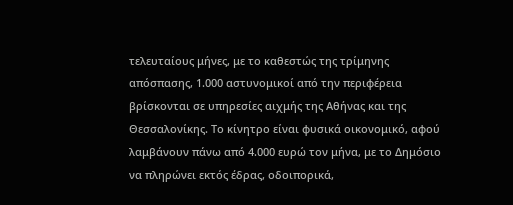τελευταίους μήνες, με το καθεστώς της τρίμηνης απόσπασης, 1.000 αστυνομικοί από την περιφέρεια βρίσκονται σε υπηρεσίες αιχμής της Αθήνας και της Θεσσαλονίκης. Το κίνητρο είναι φυσικά οικονομικό, αφού λαμβάνουν πάνω από 4.000 ευρώ τον μήνα, με το Δημόσιο να πληρώνει εκτός έδρας, οδοιπορικά,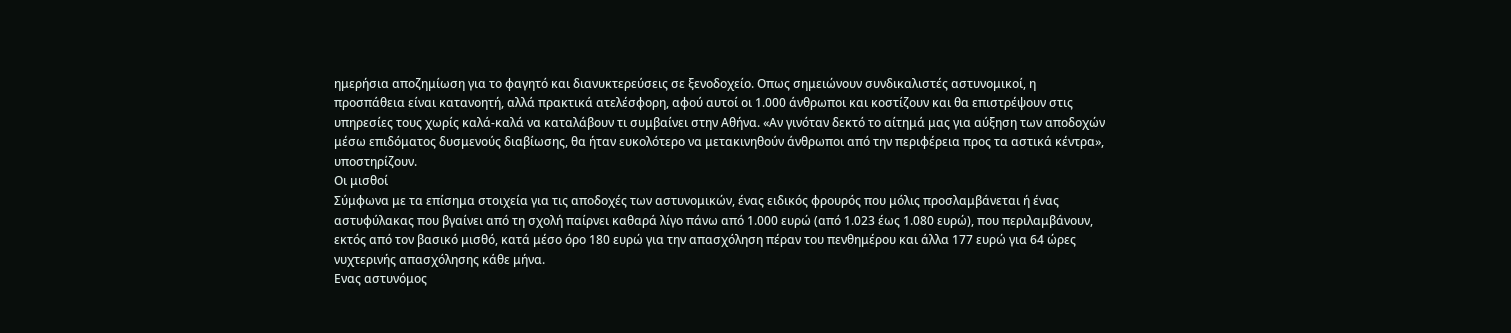ημερήσια αποζημίωση για το φαγητό και διανυκτερεύσεις σε ξενοδοχείο. Οπως σημειώνουν συνδικαλιστές αστυνομικοί, η προσπάθεια είναι κατανοητή, αλλά πρακτικά ατελέσφορη, αφού αυτοί οι 1.000 άνθρωποι και κοστίζουν και θα επιστρέψουν στις υπηρεσίες τους χωρίς καλά-καλά να καταλάβουν τι συμβαίνει στην Αθήνα. «Αν γινόταν δεκτό το αίτημά μας για αύξηση των αποδοχών μέσω επιδόματος δυσμενούς διαβίωσης, θα ήταν ευκολότερο να μετακινηθούν άνθρωποι από την περιφέρεια προς τα αστικά κέντρα», υποστηρίζουν.
Οι μισθοί
Σύμφωνα με τα επίσημα στοιχεία για τις αποδοχές των αστυνομικών, ένας ειδικός φρουρός που μόλις προσλαμβάνεται ή ένας αστυφύλακας που βγαίνει από τη σχολή παίρνει καθαρά λίγο πάνω από 1.000 ευρώ (από 1.023 έως 1.080 ευρώ), που περιλαμβάνουν, εκτός από τον βασικό μισθό, κατά μέσο όρο 180 ευρώ για την απασχόληση πέραν του πενθημέρου και άλλα 177 ευρώ για 64 ώρες νυχτερινής απασχόλησης κάθε μήνα.
Ενας αστυνόμος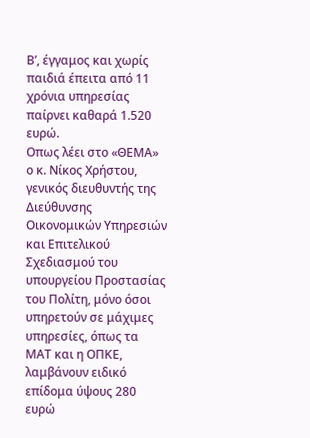Β’, έγγαμος και χωρίς παιδιά έπειτα από 11 χρόνια υπηρεσίας παίρνει καθαρά 1.520 ευρώ.
Οπως λέει στο «ΘΕΜΑ» ο κ. Νίκος Χρήστου, γενικός διευθυντής της Διεύθυνσης Οικονομικών Υπηρεσιών και Επιτελικού Σχεδιασμού του υπουργείου Προστασίας του Πολίτη, μόνο όσοι υπηρετούν σε μάχιμες υπηρεσίες, όπως τα ΜΑΤ και η ΟΠΚΕ, λαμβάνουν ειδικό επίδομα ύψους 280 ευρώ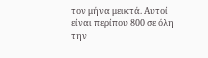τον μήνα μεικτά. Αυτοί είναι περίπου 800 σε όλη την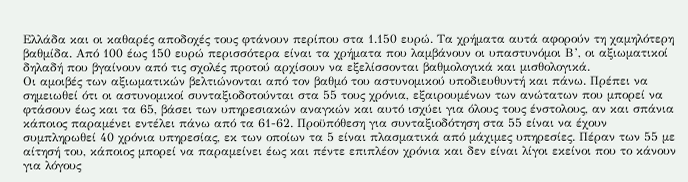Ελλάδα και οι καθαρές αποδοχές τους φτάνουν περίπου στα 1.150 ευρώ. Τα χρήματα αυτά αφορούν τη χαμηλότερη βαθμίδα. Από 100 έως 150 ευρώ περισσότερα είναι τα χρήματα που λαμβάνουν οι υπαστυνόμοι Β’, οι αξιωματικοί δηλαδή που βγαίνουν από τις σχολές προτού αρχίσουν να εξελίσσονται βαθμολογικά και μισθολογικά.
Οι αμοιβές των αξιωματικών βελτιώνονται από τον βαθμό του αστυνομικού υποδιευθυντή και πάνω. Πρέπει να σημειωθεί ότι οι αστυνομικοί συνταξιοδοτούνται στα 55 τους χρόνια, εξαιρουμένων των ανώτατων που μπορεί να φτάσουν έως και τα 65, βάσει των υπηρεσιακών αναγκών και αυτό ισχύει για όλους τους ένστολους, αν και σπάνια κάποιος παραμένει εντέλει πάνω από τα 61-62. Προϋπόθεση για συνταξιοδότηση στα 55 είναι να έχουν συμπληρωθεί 40 χρόνια υπηρεσίας, εκ των οποίων τα 5 είναι πλασματικά από μάχιμες υπηρεσίες. Πέραν των 55 με αίτησή του, κάποιος μπορεί να παραμείνει έως και πέντε επιπλέον χρόνια και δεν είναι λίγοι εκείνοι που το κάνουν για λόγους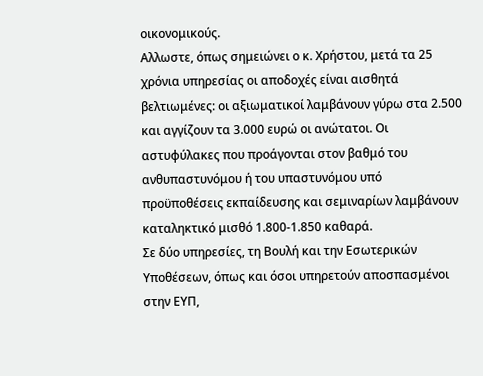οικονομικούς.
Αλλωστε, όπως σημειώνει ο κ. Χρήστου, μετά τα 25 χρόνια υπηρεσίας οι αποδοχές είναι αισθητά βελτιωμένες: οι αξιωματικοί λαμβάνουν γύρω στα 2.500 και αγγίζουν τα 3.000 ευρώ οι ανώτατοι. Οι αστυφύλακες που προάγονται στον βαθμό του ανθυπαστυνόμου ή του υπαστυνόμου υπό προϋποθέσεις εκπαίδευσης και σεμιναρίων λαμβάνουν καταληκτικό μισθό 1.800-1.850 καθαρά.
Σε δύο υπηρεσίες, τη Βουλή και την Εσωτερικών Υποθέσεων, όπως και όσοι υπηρετούν αποσπασμένοι στην ΕΥΠ,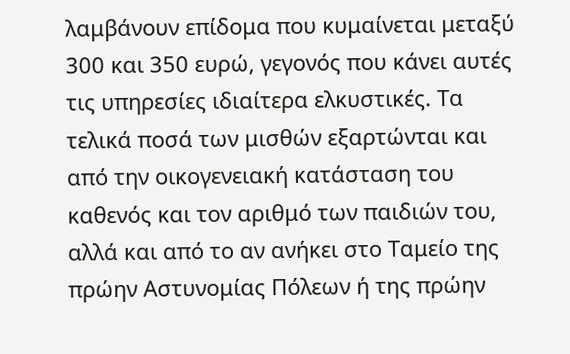λαμβάνουν επίδομα που κυμαίνεται μεταξύ 300 και 350 ευρώ, γεγονός που κάνει αυτές τις υπηρεσίες ιδιαίτερα ελκυστικές. Τα τελικά ποσά των μισθών εξαρτώνται και από την οικογενειακή κατάσταση του καθενός και τον αριθμό των παιδιών του, αλλά και από το αν ανήκει στο Ταμείο της πρώην Αστυνομίας Πόλεων ή της πρώην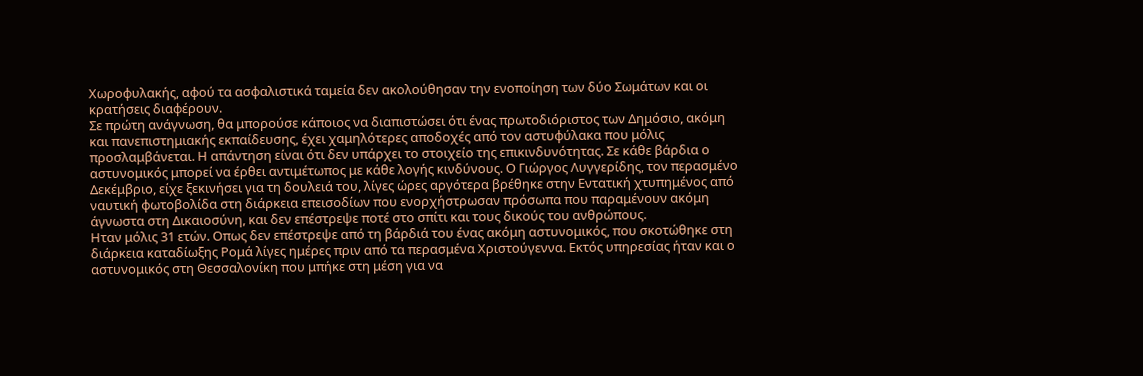Χωροφυλακής, αφού τα ασφαλιστικά ταμεία δεν ακολούθησαν την ενοποίηση των δύο Σωμάτων και οι κρατήσεις διαφέρουν.
Σε πρώτη ανάγνωση, θα μπορούσε κάποιος να διαπιστώσει ότι ένας πρωτοδιόριστος των Δημόσιο, ακόμη και πανεπιστημιακής εκπαίδευσης, έχει χαμηλότερες αποδοχές από τον αστυφύλακα που μόλις προσλαμβάνεται. Η απάντηση είναι ότι δεν υπάρχει το στοιχείο της επικινδυνότητας. Σε κάθε βάρδια ο αστυνομικός μπορεί να έρθει αντιμέτωπος με κάθε λογής κινδύνους. Ο Γιώργος Λυγγερίδης, τον περασμένο Δεκέμβριο, είχε ξεκινήσει για τη δουλειά του, λίγες ώρες αργότερα βρέθηκε στην Εντατική χτυπημένος από ναυτική φωτοβολίδα στη διάρκεια επεισοδίων που ενορχήστρωσαν πρόσωπα που παραμένουν ακόμη άγνωστα στη Δικαιοσύνη, και δεν επέστρεψε ποτέ στο σπίτι και τους δικούς του ανθρώπους.
Ηταν μόλις 31 ετών. Οπως δεν επέστρεψε από τη βάρδιά του ένας ακόμη αστυνομικός, που σκοτώθηκε στη διάρκεια καταδίωξης Ρομά λίγες ημέρες πριν από τα περασμένα Χριστούγεννα. Εκτός υπηρεσίας ήταν και ο αστυνομικός στη Θεσσαλονίκη που μπήκε στη μέση για να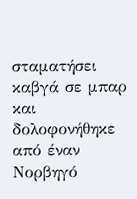σταματήσει καβγά σε μπαρ και δολοφονήθηκε από έναν Νορβηγό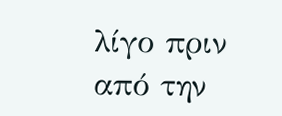λίγο πριν από την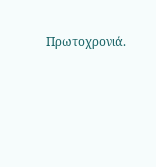Πρωτοχρονιά.